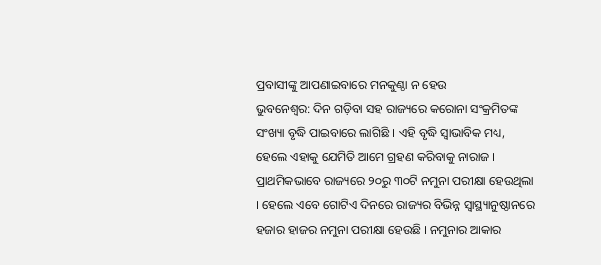ପ୍ରବାସୀଙ୍କୁ ଆପଣାଇବାରେ ମନକୁଣ୍ଠା ନ ହେଉ
ଭୁବନେଶ୍ୱର: ଦିନ ଗଡ଼ିବା ସହ ରାଜ୍ୟରେ କରୋନା ସଂକ୍ରମିତଙ୍କ ସଂଖ୍ୟା ବୃଦ୍ଧି ପାଇବାରେ ଲାଗିଛି । ଏହି ବୃଦ୍ଧି ସ୍ୱାଭାବିକ ମଧ୍ୟ, ହେଲେ ଏହାକୁ ଯେମିତି ଆମେ ଗ୍ରହଣ କରିବାକୁ ନାରାଜ । ପ୍ରାଥମିକଭାବେ ରାଜ୍ୟରେ ୨୦ରୁ ୩୦ଟି ନମୁନା ପରୀକ୍ଷା ହେଉଥିଲା । ହେଲେ ଏବେ ଗୋଟିଏ ଦିନରେ ରାଜ୍ୟର ବିଭିନ୍ନ ସ୍ୱାସ୍ଥ୍ୟାନୁଷ୍ଠାନରେ ହଜାର ହାଜର ନମୁନା ପରୀକ୍ଷା ହେଉଛି । ନମୁନାର ଆକାର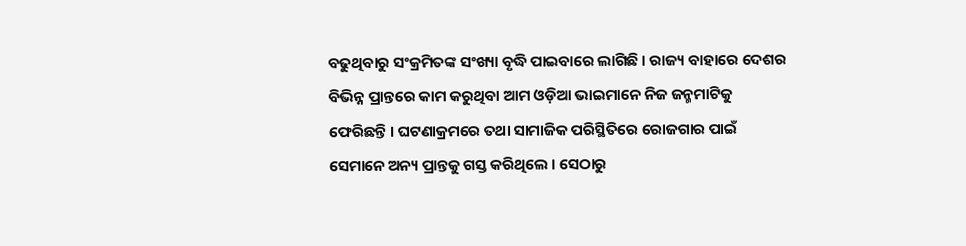ବଢୁଥିବାରୁ ସଂକ୍ରମିତଙ୍କ ସଂଖ୍ୟା ବୃଦ୍ଧି ପାଇବାରେ ଲାଗିଛି । ରାଜ୍ୟ ବାହାରେ ଦେଶର ବିଭିନ୍ନ ପ୍ରାନ୍ତରେ କାମ କରୁଥିବା ଆମ ଓଡ଼ିଆ ଭାଇମାନେ ନିଜ ଜନ୍ମମାଟିକୁ ଫେରିଛନ୍ତି । ଘଟଣାକ୍ରମରେ ତଥା ସାମାଜିକ ପରିସ୍ଥିତିରେ ରୋଜଗାର ପାଇଁ ସେମାନେ ଅନ୍ୟ ପ୍ରାନ୍ତକୁ ଗସ୍ତ କରିଥିଲେ । ସେଠାରୁ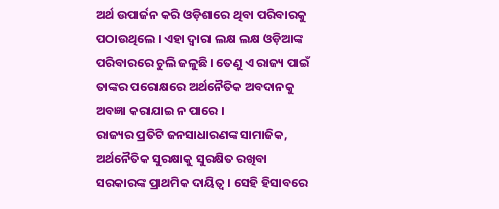ଅର୍ଥ ଉପାର୍ଜନ କରି ଓଡ଼ିଶାରେ ଥିବା ପରିବାରକୁ ପଠାଉଥିଲେ । ଏହା ଦ୍ୱାରା ଲକ୍ଷ ଲକ୍ଷ ଓଡ଼ିଆଙ୍କ ପରିବାରରେ ଚୁଲି ଜଳୁଛି । ତେଣୁ ଏ ରାଜ୍ୟ ପାଇଁ ତାଙ୍କର ପରୋକ୍ଷରେ ଅର୍ଥନୈତିକ ଅବଦାନକୁ ଅବଜ୍ଞା କରାଯାଇ ନ ପାରେ ।
ରାଜ୍ୟର ପ୍ରତିଟି ଜନସାଧାରଣଙ୍କ ସାମାଜିକ, ଅର୍ଥନୈତିକ ସୁରକ୍ଷାକୁ ସୁରକ୍ଷିତ ରଖିବା ସରକାରଙ୍କ ପ୍ରାଥମିକ ଦାୟିତ୍ୱ । ସେହି ହିସାବରେ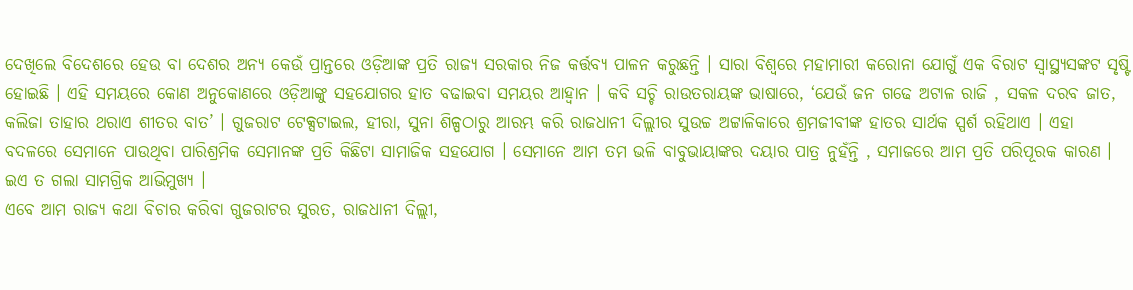ଦେଖିଲେ ବିଦେଶରେ ହେଉ ବା ଦେଶର ଅନ୍ୟ କେଉଁ ପ୍ରାନ୍ତରେ ଓଡ଼ିଆଙ୍କ ପ୍ରତି ରାଜ୍ୟ ସରକାର ନିଜ କର୍ତ୍ତବ୍ୟ ପାଳନ କରୁଛନ୍ତି । ସାରା ବିଶ୍ୱରେ ମହାମାରୀ କରୋନା ଯୋଗୁଁ ଏକ ବିରାଟ ସ୍ୱାସ୍ଥ୍ୟସଙ୍କଟ ସୃଷ୍ଟି ହୋଇଛି । ଏହି ସମୟରେ କୋଣ ଅନୁକୋଣରେ ଓଡ଼ିଆଙ୍କୁ ସହଯୋଗର ହାତ ବଢାଇବା ସମୟର ଆହ୍ୱାନ । କବି ସଚ୍ଚି ରାଉତରାୟଙ୍କ ଭାଷାରେ, ‘ଯେଉଁ ଜନ ଗଢେ ଅଟାଳ ରାଜି , ସକଳ ଦରବ ଜାତ, କଲିଜା ତାହାର ଥରାଏ ଶୀତର ବାତ’ । ଗୁଜରାଟ ଟେକ୍ସଟାଇଲ, ହୀରା, ସୁନା ଶିଳ୍ପଠାରୁ ଆରମ୍ଭ କରି ରାଜଧାନୀ ଦିଲ୍ଲୀର ସୁଉଚ୍ଚ ଅଟ୍ଟାଳିକାରେ ଶ୍ରମଜୀବୀଙ୍କ ହାତର ସାର୍ଥକ ସ୍ପର୍ଶ ରହିଥାଏ । ଏହା ବଦଳରେ ସେମାନେ ପାଉଥିବା ପାରିଶ୍ରମିକ ସେମାନଙ୍କ ପ୍ରତି କିଛିଟା ସାମାଜିକ ସହଯୋଗ । ସେମାନେ ଆମ ତମ ଭଳି ବାବୁଭାୟାଙ୍କର ଦୟାର ପାତ୍ର ନୁହଁନ୍ତି , ସମାଜରେ ଆମ ପ୍ରତି ପରିପୂରକ କାରଣ । ଇଏ ତ ଗଲା ସାମଗ୍ରିକ ଆଭିମୁଖ୍ୟ ।
ଏବେ ଆମ ରାଜ୍ୟ କଥା ବିଚାର କରିବା ଗୁଜରାଟର ସୁରତ, ରାଜଧାନୀ ଦିଲ୍ଲୀ,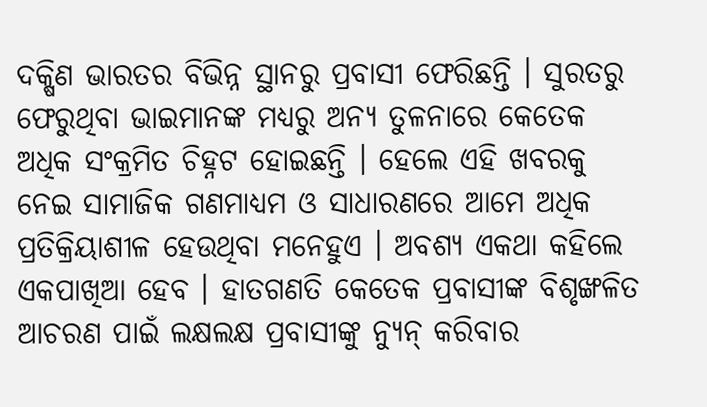ଦକ୍ଷିଣ ଭାରତର ବିଭିନ୍ନ ସ୍ଥାନରୁ ପ୍ରବାସୀ ଫେରିଛନ୍ତି । ସୁରତରୁ ଫେରୁଥିବା ଭାଇମାନଙ୍କ ମଧ୍ୟରୁ ଅନ୍ୟ ତୁଳନାରେ କେତେକ ଅଧିକ ସଂକ୍ରମିତ ଚିହ୍ନଟ ହୋଇଛନ୍ତି । ହେଲେ ଏହି ଖବରକୁ ନେଇ ସାମାଜିକ ଗଣମାଧ୍ୟମ ଓ ସାଧାରଣରେ ଆମେ ଅଧିକ ପ୍ରତିକ୍ରିୟାଶୀଳ ହେଉଥିବା ମନେହୁଏ । ଅବଶ୍ୟ ଏକଥା କହିଲେ ଏକପାଖିଆ ହେବ । ହାତଗଣତି କେତେକ ପ୍ରବାସୀଙ୍କ ବିଶୃଙ୍ଖଳିତ ଆଚରଣ ପାଇଁ ଲକ୍ଷଲକ୍ଷ ପ୍ରବାସୀଙ୍କୁ ନ୍ୟୁନ୍ କରିବାର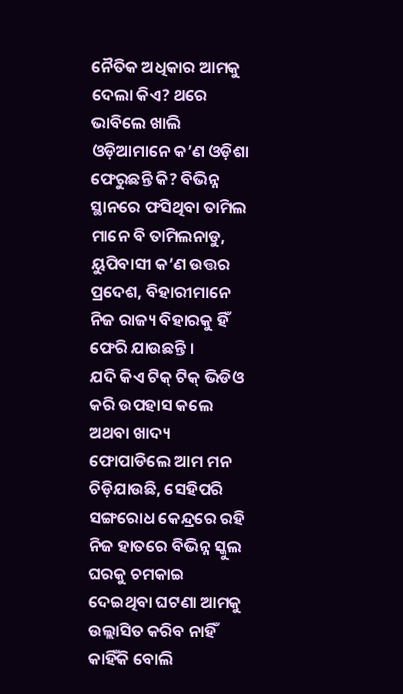ନୈତିକ ଅଧିକାର ଆମକୁ ଦେଲା କିଏ? ଥରେ ଭାବିଲେ ଖାଲି ଓଡ଼ିଆମାନେ କ’ଣ ଓଡ଼ିଶା ଫେରୁଛନ୍ତି କି? ବିଭିନ୍ନ ସ୍ଥାନରେ ଫସିଥିବା ତାମିଲ ମାନେ ବି ତାମିଲନାଡୁ, ୟୁପିବାସୀ କ’ଣ ଉତ୍ତର ପ୍ରଦେଶ, ବିହାରୀମାନେ ନିଜ ରାଜ୍ୟ ବିହାରକୁ ହିଁ ଫେରି ଯାଉଛନ୍ତି ।
ଯଦି କିଏ ଟିକ୍ ଟିକ୍ ଭିଡିଓ କରି ଉପହାସ କଲେ ଅଥବା ଖାଦ୍ୟ ଫୋପାଡିଲେ ଆମ ମନ ଚିଡ଼ିଯାଉଛି, ସେହିପରି ସଙ୍ଗରୋଧ କେନ୍ଦ୍ରରେ ରହି ନିଜ ହାତରେ ବିଭିନ୍ନ ସ୍କୁଲ ଘରକୁ ଚମକାଇ ଦେଇଥିବା ଘଟଣା ଆମକୁ ଉଲ୍ଲାସିତ କରିବ ନାହିଁ କାହିଁକି ବୋଲି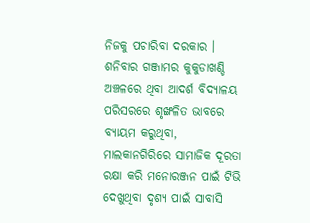ନିଜକୁ ପଚାରିବା ଦରକାର । ଶନିବାର ଗଞ୍ଜାମର କୁକୁଡାଖଣ୍ଡି ଅଞ୍ଚଳରେ ଥିବା ଆଦର୍ଶ ବିଦ୍ୟାଳୟ ପରିସରରେ ଶୃଙ୍ଖଳିତ ଭାବରେ ବ୍ୟାୟମ କରୁଥିବା, ମାଲକାନଗିରିରେ ସାମାଜିକ ଦୂରତା ରକ୍ଷା କରି ମନୋରଞ୍ଜନ ପାଇଁ ଟିଭି ଦେଖୁଥିବା ଦୃଶ୍ୟ ପାଇଁ ସାବାସି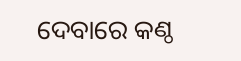ଦେବାରେ କଣ୍ଠ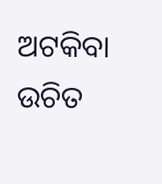ଅଟକିବା ଉଚିତ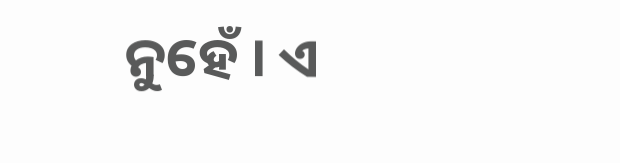ନୁହେଁ । ଏ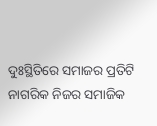ଦୁଃସ୍ଥିତିରେ ସମାଜର ପ୍ରତିଟି ନାଗରିକ ନିଜର ସମାଜିକ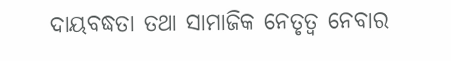ଦାୟବଦ୍ଧତା ତଥା ସାମାଜିକ ନେତୃତ୍ୱ ନେବାର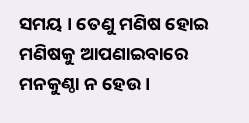ସମୟ । ତେଣୁ ମଣିଷ ହୋଇ ମଣିଷକୁ ଆପଣାଇବାରେ ମନକୁଣ୍ଠା ନ ହେଉ ।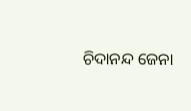ଚିଦାନନ୍ଦ ଜେନା